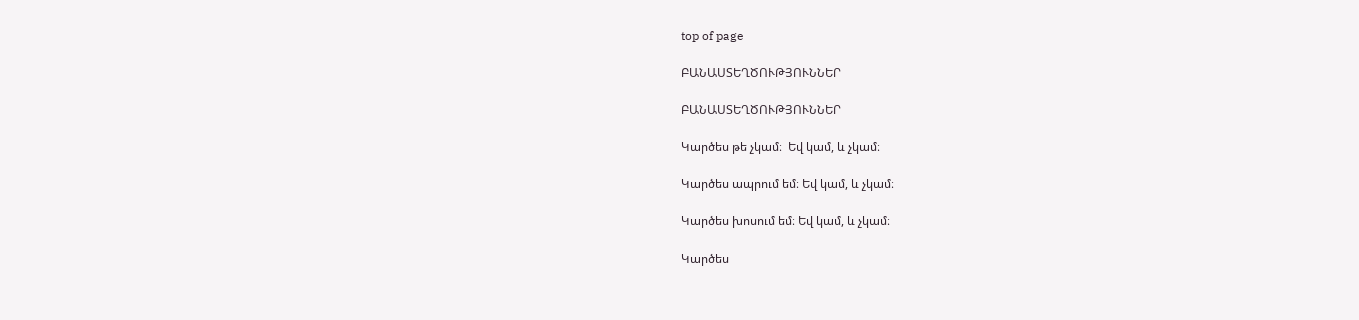top of page

ԲԱՆԱՍՏԵՂԾՈՒԹՅՈՒՆՆԵՐ

ԲԱՆԱՍՏԵՂԾՈՒԹՅՈՒՆՆԵՐ

Կարծես թե չկամ։  Եվ կամ, և չկամ։

Կարծես ապրում եմ։ Եվ կամ, և չկամ։

Կարծես խոսում եմ։ Եվ կամ, և չկամ։

Կարծես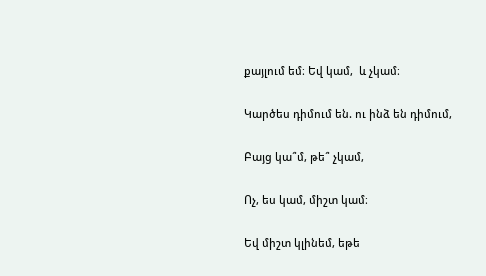քայլում եմ։ Եվ կամ,  և չկամ։

Կարծես դիմում են. ու ինձ են դիմում,

Բայց կա՞մ, թե՞ չկամ,

Ոչ, ես կամ, միշտ կամ։

Եվ միշտ կլինեմ, եթե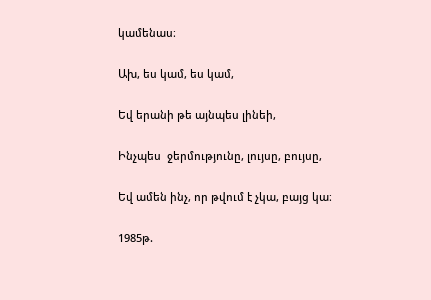կամենաս։

Ախ, ես կամ, ես կամ,

Եվ երանի թե այնպես լինեի,

Ինչպես  ջերմությունը, լույսը, բույսը,

Եվ ամեն ինչ, որ թվում է չկա, բայց կա։

1985թ.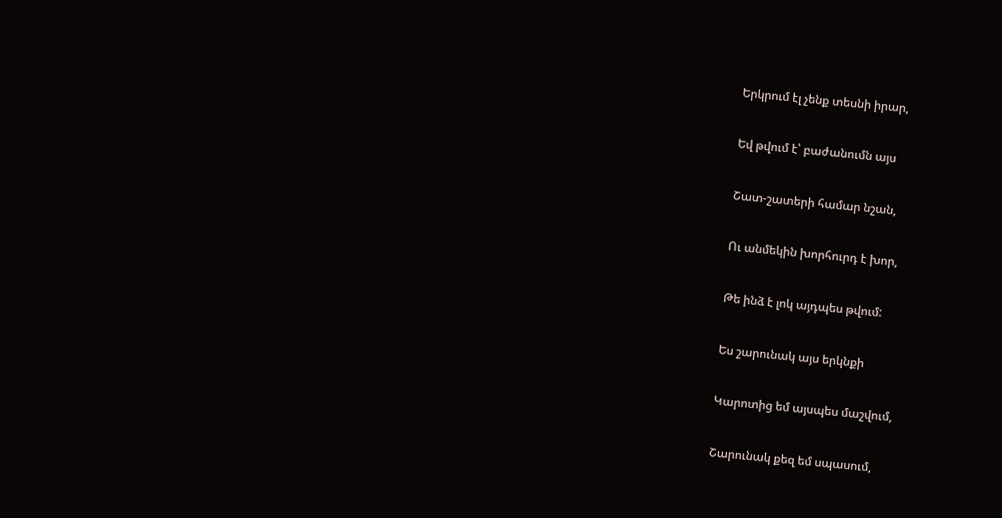Երկրում էլ չենք տեսնի իրար,

Եվ թվում է՝ բաժանումն այս

Շատ-շատերի համար նշան,

Ու անմեկին խորհուրդ է խոր,

Թե ինձ է լոկ այդպես թվում:

Ես շարունակ այս երկնքի

Կարոտից եմ այսպես մաշվում,

Շարունակ քեզ եմ սպասում,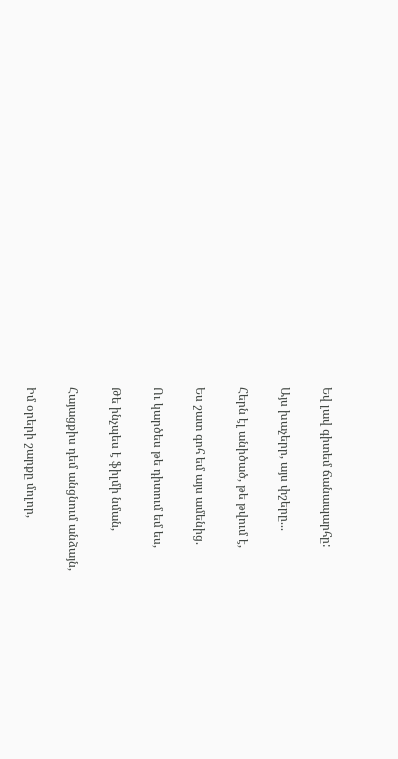Եվ լավ գիտեմ ճանապարհը:

Այս խաչերր, այս փշերը...

Հերն էլ անիծած, թե թվում է,

Ես շատ գոհ եմ այս ամենից.

Ու կարծես թե դիտում եմ ես,

Թե ինչպես է ֆիլմի նման,

Հայացքիս դեմ անցնում անձայն,

Իմ օրերի շարքը մոլոր,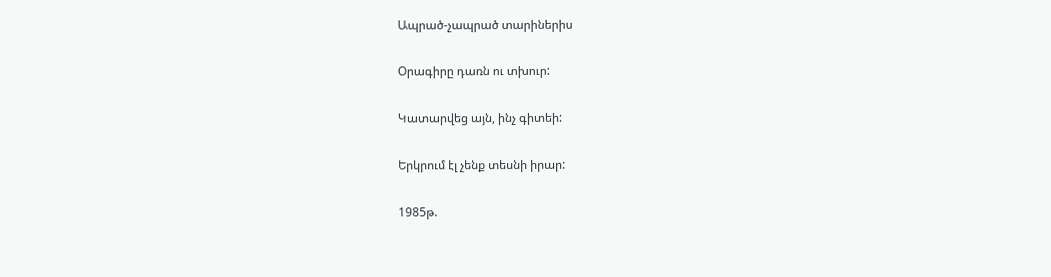Ապրած-չապրած տարիներիս

Օրագիրը դառն ու տխուր:

Կատարվեց այն, ինչ գիտեի:

Երկրում էլ չենք տեսնի իրար:

1985թ.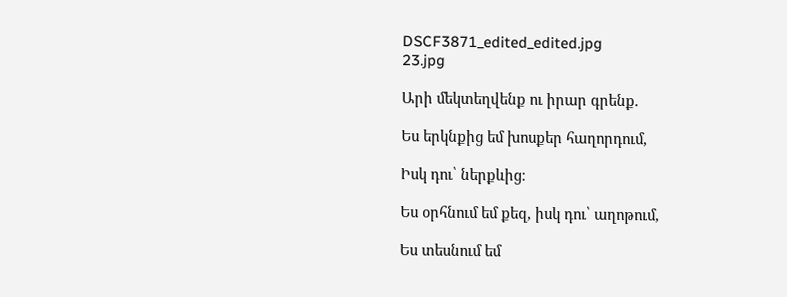DSCF3871_edited_edited.jpg
23.jpg

Արի մեկտեղվենք ու իրար գրենք.

Ես երկնքից եմ խոսքեր հաղորդում,

Իսկ դու՝ ներքևից։

Ես օրհնում եմ քեզ, իսկ դու՝ աղոթում,

Ես տեսնում եմ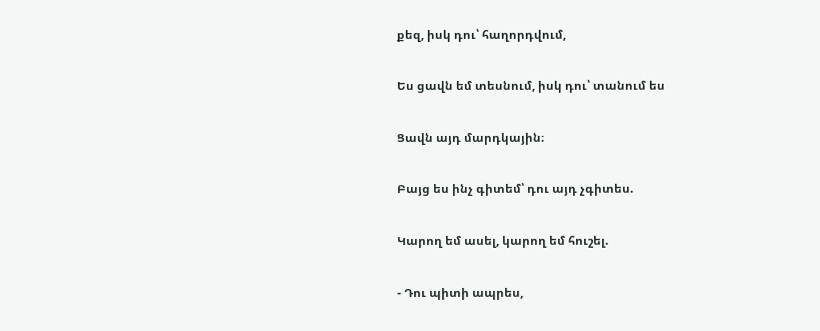քեզ, իսկ դու՝ հաղորդվում,

Ես ցավն եմ տեսնում, իսկ դու՝ տանում ես

Ցավն այդ մարդկային։

Բայց ես ինչ գիտեմ՝ դու այդ չգիտես.

Կարող եմ ասել, կարող եմ հուշել.

- Դու պիտի ապրես,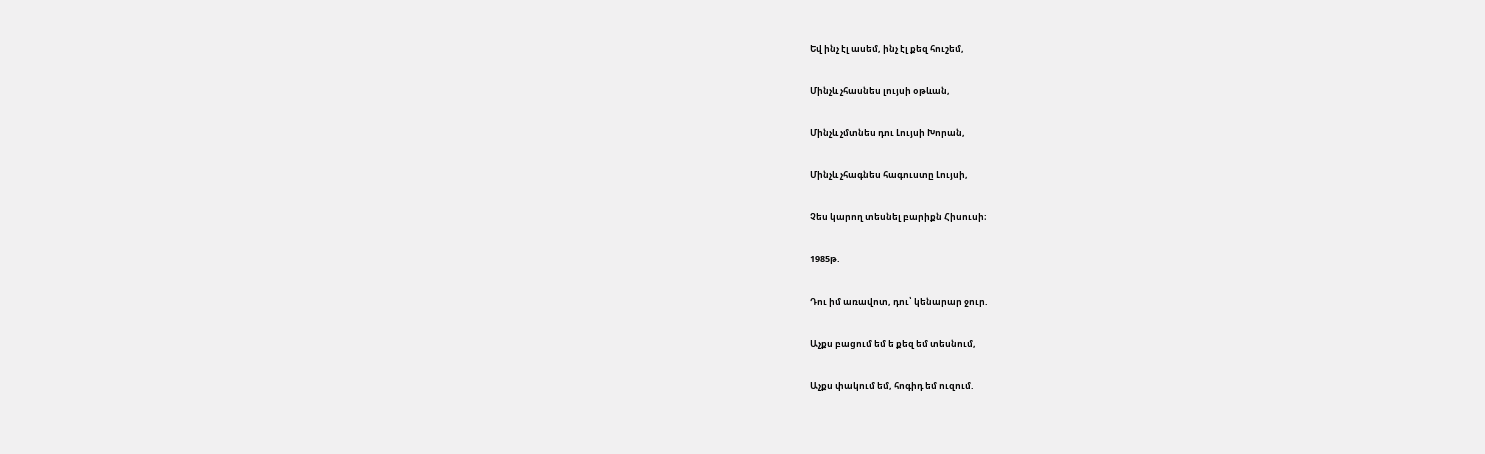Եվ ինչ էլ ասեմ, ինչ էլ քեզ հուշեմ,

Մինչև չհասնես լույսի օթևան,

Մինչև չմտնես դու Լույսի Խորան,

Մինչև չհագնես հագուստը Լույսի,

Չես կարող տեսնել բարիքն Հիսուսի։

1985թ.

Դու իմ առավոտ, դու՝ կենարար ջուր.

Աչքս բացում եմ ե քեզ եմ տեսնում,

Աչքս փակում եմ, հոգիդ եմ ուզում.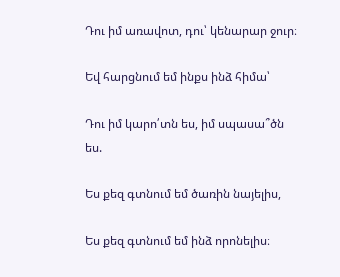Դու իմ առավոտ, դու՝ կենարար ջուր։

Եվ հարցնում եմ ինքս ինձ հիմա՝

Դու իմ կարո՛տն ես, իմ սպասա՞ծն ես.

Ես քեզ գտնում եմ ծառին նայելիս,

Ես քեզ գտնում եմ ինձ որոնելիս։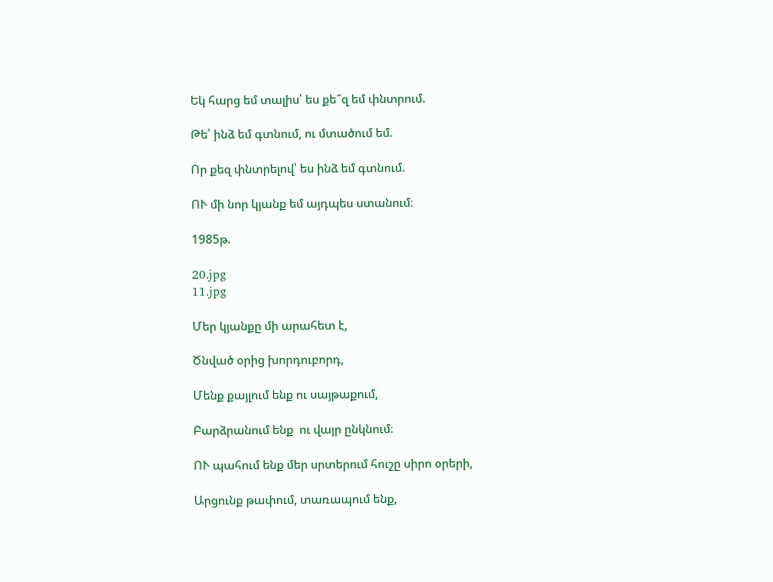Եկ հարց եմ տալիս՝ ես քե՞զ եմ փնտրում.

Թե՛ ինձ եմ գտնում, ու մտածում եմ.

Որ քեզ փնտրելով՝ ես ինձ եմ գտնում.

ՈՒ մի նոր կյանք եմ այդպես ստանում։

1985թ.

20.jpg
11.jpg

Մեր կյանքը մի արահետ է,

Ծնված օրից խորդուբորդ,

Մենք քայլում ենք ու սայթաքում,

Բարձրանում ենք  ու վայր ընկնում։

ՈՒ պահում ենք մեր սրտերում հուշը սիրո օրերի,

Արցունք թափում, տառապում ենք,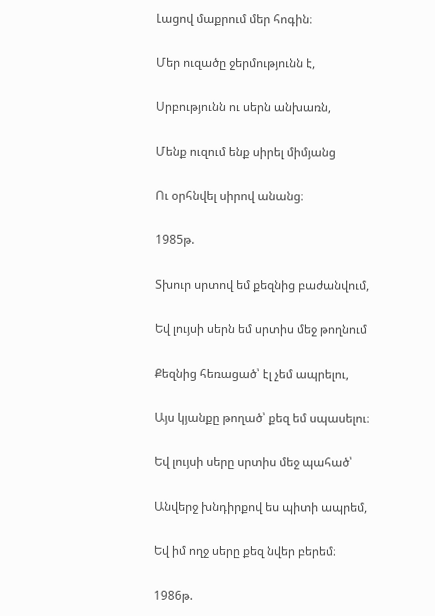Լացով մաքրում մեր հոգին։

Մեր ուզածը ջերմությունն է,

Սրբությունն ու սերն անխառն,

Մենք ուզում ենք սիրել միմյանց

Ու օրհնվել սիրով անանց։

1985թ.

Տխուր սրտով եմ քեզնից բաժանվում,

Եվ լույսի սերն եմ սրտիս մեջ թողնում

Քեզնից հեռացած՝ էլ չեմ ապրելու,

Այս կյանքը թողած՝ քեզ եմ սպասելու։

Եվ լույսի սերը սրտիս մեջ պահած՝

Անվերջ խնդիրքով ես պիտի ապրեմ,

Եվ իմ ողջ սերը քեզ նվեր բերեմ։

1986թ.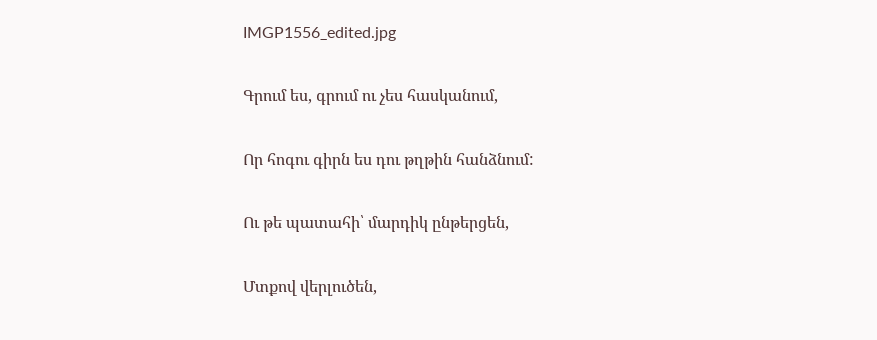IMGP1556_edited.jpg

Գրում ես, գրում ու չես հասկանում,

Որ հոգու գիրն ես դու թղթին հանձնում:

Ու թե պատահի՝ մարդիկ ընթերցեն,

Մտքով վերլուծեն,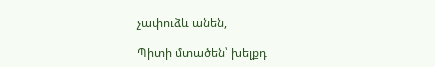չափուձև անեն,

Պիտի մտածեն՝ խելքդ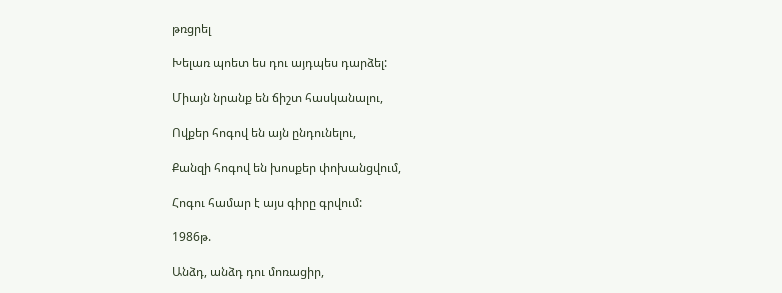թռցրել

Խելառ պոետ ես դու այդպես դարձել:

Միայն նրանք են ճիշտ հասկանալու,

Ովքեր հոգով են այն ընդունելու,

Քանզի հոգով են խոսքեր փոխանցվում,

Հոգու համար է այս գիրը գրվում:

1986թ.

Անձդ, անձդ դու մոռացիր,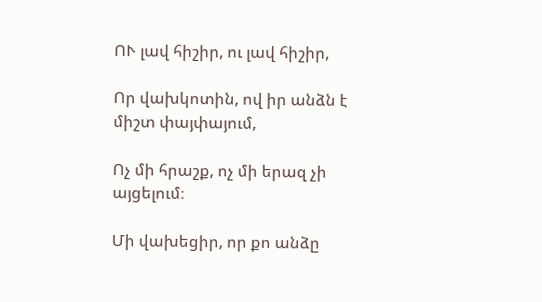ՈՒ լավ հիշիր, ու լավ հիշիր,

Որ վախկոտին, ով իր անձն է միշտ փայփայում,

Ոչ մի հրաշք, ոչ մի երազ չի այցելում։

Մի վախեցիր, որ քո անձը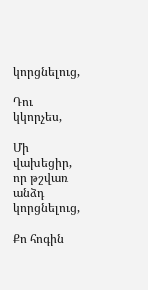կորցնելուց,

Դու կկորչես,

Մի վախեցիր, որ թշվառ անձդ կորցնելուց,

Քո հոգին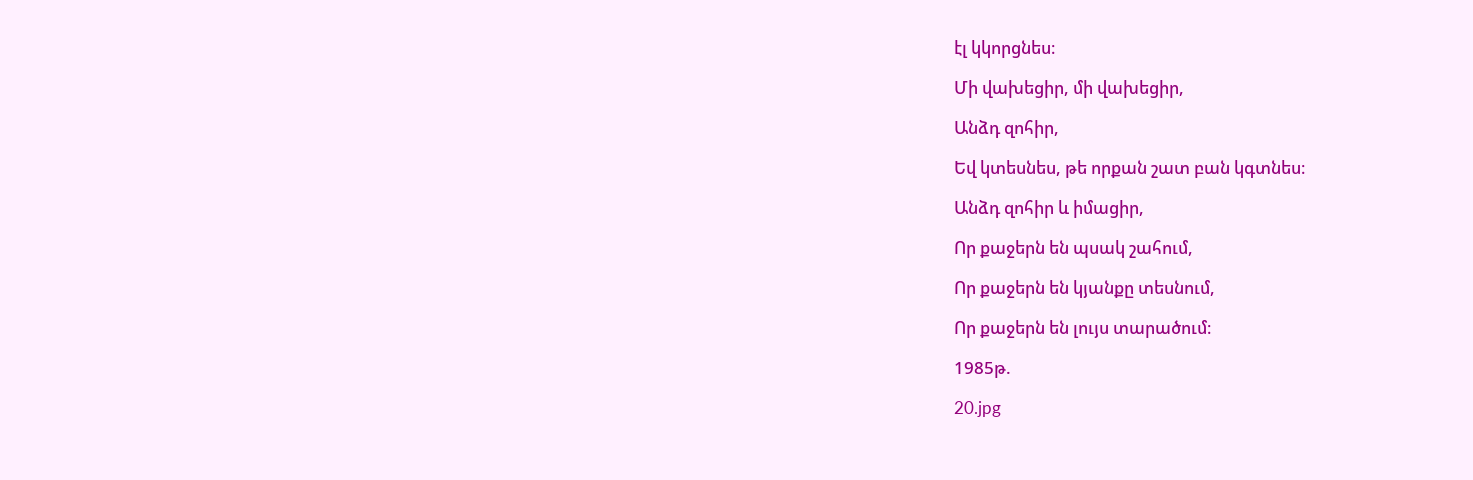էլ կկորցնես։

Մի վախեցիր, մի վախեցիր,

Անձդ զոհիր,

Եվ կտեսնես, թե որքան շատ բան կգտնես։

Անձդ զոհիր և իմացիր,

Որ քաջերն են պսակ շահում,

Որ քաջերն են կյանքը տեսնում,

Որ քաջերն են լույս տարածում։

1985թ.

20.jpg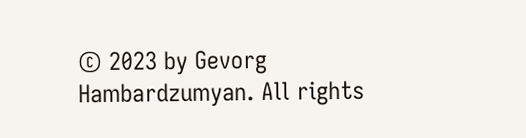© 2023 by Gevorg Hambardzumyan. All rights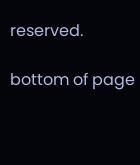reserved.

bottom of page